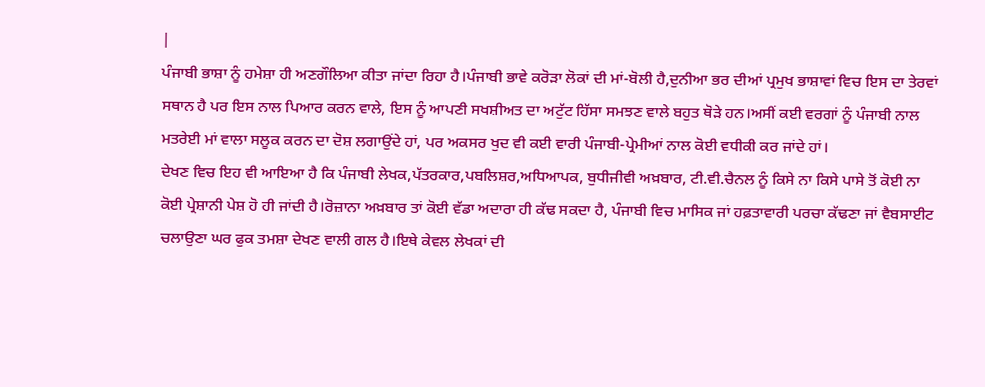|
ਪੰਜਾਬੀ ਭਾਸ਼ਾ ਨੂੰ ਹਮੇਸ਼ਾ ਹੀ ਅਣਗੌਲਿਆ ਕੀਤਾ ਜਾਂਦਾ ਰਿਹਾ ਹੈ।ਪੰਜਾਬੀ ਭਾਵੇ ਕਰੋੜਾ ਲੋਕਾਂ ਦੀ ਮਾਂ-ਬੋਲੀ ਹੈ,ਦੁਨੀਆ ਭਰ ਦੀਆਂ ਪ੍ਰਮੁਖ ਭਾਸ਼ਾਵਾਂ ਵਿਚ ਇਸ ਦਾ ਤੇਰਵਾਂ ਸਥਾਨ ਹੈ ਪਰ ਇਸ ਨਾਲ ਪਿਆਰ ਕਰਨ ਵਾਲੇ, ਇਸ ਨੂੰ ਆਪਣੀ ਸਖਸ਼ੀਅਤ ਦਾ ਅਟੁੱਟ ਹਿੱਸਾ ਸਮਝਣ ਵਾਲੇ ਬਹੁਤ ਥੋੜੇ ਹਨ।ਅਸੀਂ ਕਈ ਵਰਗਾਂ ਨੂੰ ਪੰਜਾਬੀ ਨਾਲ ਮਤਰੇਈ ਮਾਂ ਵਾਲਾ ਸਲੂਕ ਕਰਨ ਦਾ ਦੋਸ਼ ਲਗਾਉਂਦੇ ਹਾਂ, ਪਰ ਅਕਸਰ ਖੁਦ ਵੀ ਕਈ ਵਾਰੀ ਪੰਜਾਬੀ-ਪ੍ਰੇਮੀਆਂ ਨਾਲ ਕੋਈ ਵਧੀਕੀ ਕਰ ਜਾਂਦੇ ਹਾਂ।
ਦੇਖਣ ਵਿਚ ਇਹ ਵੀ ਆਇਆ ਹੈ ਕਿ ਪੰਜਾਬੀ ਲੇਖਕ,ਪੱਤਰਕਾਰ,ਪਬਲਿਸ਼ਰ,ਅਧਿਆਪਕ, ਬੁਧੀਜੀਵੀ ਅਖ਼ਬਾਰ, ਟੀ.ਵੀ.ਚੈਨਲ ਨੂੰ ਕਿਸੇ ਨਾ ਕਿਸੇ ਪਾਸੇ ਤੋਂ ਕੋਈ ਨਾ ਕੋਈ ਪ੍ਰੇਸ਼ਾਨੀ ਪੇਸ਼ ਹੋ ਹੀ ਜਾਂਦੀ ਹੈ।ਰੋਜ਼ਾਨਾ ਅਖ਼ਬਾਰ ਤਾਂ ਕੋਈ ਵੱਡਾ ਅਦਾਰਾ ਹੀ ਕੱਢ ਸਕਦਾ ਹੈ, ਪੰਜਾਬੀ ਵਿਚ ਮਾਸਿਕ ਜਾਂ ਹਫ਼ਤਾਵਾਰੀ ਪਰਚਾ ਕੱਢਣਾ ਜਾਂ ਵੈਬਸਾਈਟ ਚਲਾਉਣਾ ਘਰ ਫੁਕ ਤਮਸ਼ਾ ਦੇਖਣ ਵਾਲੀ ਗਲ ਹੈ।ਇਥੇ ਕੇਵਲ ਲੇਖਕਾਂ ਦੀ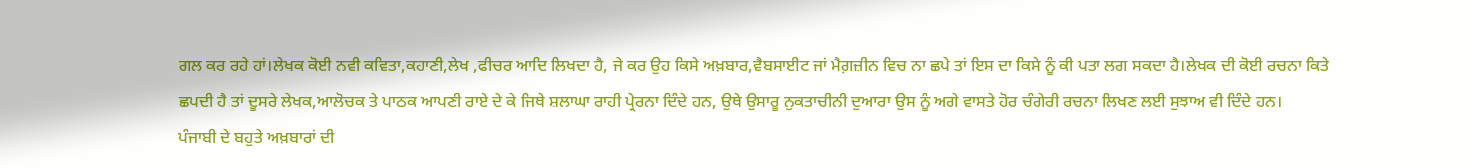ਗਲ ਕਰ ਰਹੇ ਹਾਂ।ਲੇਖਕ ਕੋਈ ਨਵੀ ਕਵਿਤਾ,ਕਹਾਣੀ,ਲੇਖ ,ਫੀਚਰ ਆਦਿ ਲਿਖਦਾ ਹੈ, ਜੇ ਕਰ ਉਹ ਕਿਸੇ ਅਖ਼ਬਾਰ,ਵੈਬਸਾਈਟ ਜਾਂ ਮੈਗ਼ਜ਼ੀਨ ਵਿਚ ਨਾ ਛਪੇ ਤਾਂ ਇਸ ਦਾ ਕਿਸੇ ਨੂੰ ਕੀ ਪਤਾ ਲਗ ਸਕਦਾ ਹੈ।ਲੇਖਕ ਦੀ ਕੋਈ ਰਚਨਾ ਕਿਤੇ ਛਪਦੀ ਹੈ ਤਾਂ ਦੂਸਰੇ ਲੇਖਕ,ਆਲੋਚਕ ਤੇ ਪਾਠਕ ਆਪਣੀ ਰਾਏ ਦੇ ਕੇ ਜਿਥੇ ਸ਼ਲਾਘਾ ਰਾਹੀ ਪ੍ਰੇਰਨਾ ਦਿੰਦੇ ਹਨ, ਉਥੇ ਉਸਾਰੂ ਨੁਕਤਾਚੀਨੀ ਦੁਆਰਾ ਉਸ ਨੂੰ ਅਗੇ ਵਾਸਤੇ ਹੋਰ ਚੰਗੇਰੀ ਰਚਨਾ ਲਿਖਣ ਲਈ ਸੁਝਾਅ ਵੀ ਦਿੰਦੇ ਹਨ।
ਪੰਜਾਬੀ ਦੇ ਬਹੁਤੇ ਅਖ਼ਬਾਰਾਂ ਦੀ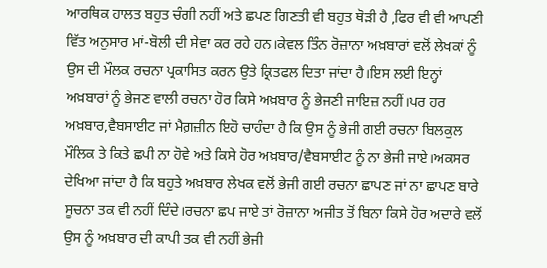ਆਰਥਿਕ ਹਾਲਤ ਬਹੁਤ ਚੰਗੀ ਨਹੀਂ ਅਤੇ ਛਪਣ ਗਿਣਤੀ ਵੀ ਬਹੁਤ ਥੋੜੀ ਹੈ ,ਫਿਰ ਵੀ ਵੀ ਆਪਣੀ ਵਿੱਤ ਅਨੁਸਾਰ ਮਾਂ-ਬੋਲੀ ਦੀ ਸੇਵਾ ਕਰ ਰਹੇ ਹਨ।ਕੇਵਲ ਤਿੰਨ ਰੋਜ਼ਾਨਾ ਅਖ਼ਬਾਰਾਂ ਵਲੋਂ ਲੇਖਕਾਂ ਨੂੰ ਉਸ ਦੀ ਮੌਲਕ ਰਚਨਾ ਪ੍ਰਕਾਸਿਤ ਕਰਨ ਉਤੇ ਕ੍ਰਿਤਫਲ ਦਿਤਾ ਜਾਂਦਾ ਹੈ।ਇਸ ਲਈ ਇਨ੍ਹਾਂ ਅਖ਼ਬਾਰਾਂ ਨੂੰ ਭੇਜਣ ਵਾਲੀ ਰਚਨਾ ਹੋਰ ਕਿਸੇ ਅਖ਼ਬਾਰ ਨੂੰ ਭੇਜਣੀ ਜਾਇਜ਼ ਨਹੀਂ।ਪਰ ਹਰ ਅਖ਼ਬਾਰ,ਵੈਬਸਾਈਟ ਜਾਂ ਮੈਗ਼ਜ਼ੀਨ ਇਹੋ ਚਾਹੰਦਾ ਹੈ ਕਿ ਉਸ ਨੂੰ ਭੇਜੀ ਗਈ ਰਚਨਾ ਬਿਲਕੁਲ ਮੌਲਿਕ ਤੇ ਕਿਤੇ ਛਪੀ ਨਾ ਹੋਵੇ ਅਤੇ ਕਿਸੇ ਹੋਰ ਅਖ਼ਬਾਰ/ਵੈਬਸਾਈਟ ਨੂੰ ਨਾ ਭੇਜੀ ਜਾਏ।ਅਕਸਰ ਦੇਖਿਆ ਜਾਂਦਾ ਹੈ ਕਿ ਬਹੁਤੇ ਅਖ਼ਬਾਰ ਲੇਖਕ ਵਲੋਂ ਭੇਜੀ ਗਈ ਰਚਨਾ ਛਾਪਣ ਜਾਂ ਨਾ ਛਾਪਣ ਬਾਰੇ ਸੂਚਨਾ ਤਕ ਵੀ ਨਹੀਂ ਦਿੰਦੇ।ਰਚਨਾ ਛਪ ਜਾਏ ਤਾਂ ਰੋਜ਼ਾਨਾ ਅਜੀਤ ਤੋਂ ਬਿਨਾ ਕਿਸੇ ਹੋਰ ਅਦਾਰੇ ਵਲੋਂ ਉਸ ਨੂੰ ਅਖ਼ਬਾਰ ਦੀ ਕਾਪੀ ਤਕ ਵੀ ਨਹੀਂ ਭੇਜੀ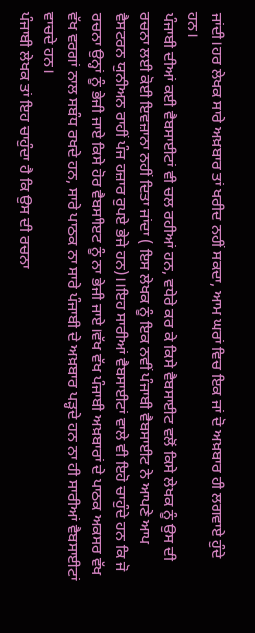ਜਾਂਦੀ।ਹਰ ਲੇਖਕ ਸਾਰੇ ਅਖ਼ਬਾਰ ਤਾਂ ਖਰੀਦ ਨਹੀਂ ਸਕਦਾ, ਆਮ ਘਰਾਂ ਵਿਚ ਇਕ ਜਾਂ ਦੋ ਅਖ਼ਬਾਰ ਹੀ ਲਗਵਾਏ ਹੁੰਦੇ ਹਨ।
ਪੰਜਾਬੀ ਦੀਆਂ ਕਈ ਵੈਬਸਾਈਟਾਂ ਵੀ ਚਲ ਰਹੀਆਂ ਹਨ, ਵਧੇਰੇ ਕਰ ਕੇ ਕਿਸੇ ਵੈਬਸਾਈਟ ਵਲੋਂ ਕਿਸੇ ਲੇਖਕ ਨੂੰ ਉਸ ਦੀ ਰਚਨਾ ਲਈ ਕੋਈ ਇਵਜ਼ਾਨਾ ਨਹੀਂ ਦਿਤਾ ਜਾਂਦਾ ( ਇਸ ਲੇਖਕ ਨੂੰ ਇਕ ਨਵੀਂ ਪੰਜਾਬੀ ਵੈਬਸਾਈਟ ਨੇ ਆਪਣੇ ਆਪ ਵੈਸਟਰਨ ਯੁਨੀਅਨ ਰਾਹੀਂ ਪੰਜ ਹਜ਼ਾਰ ਰੁਪਏ ਭੇਜੇ ਹਨ)।।ਇਹ ਸਾਰੀਆਂ ਵੈਬਸਾਈਟਾਂ ਵਾਲੇ ਵੀ ਇਹੋ ਚਾਹੁੰਦੇ ਹਨ ਕਿ ਜੋ ਰਚਨਾ ਉਨ੍ਹਾਂ ਨੂੰ ਭੇਜੀ ਜਾਏ ਕਿਸੇ ਹੋਰ ਵੈਬਸਾੀੲਟ ਨੂੰ ਨਾ ਭੇਜੀ ਜਾਏ।ਵੱਖ ਵੱਖ ਪੰਜਾਬੀ ਅਖ਼ਬਾਰਾਂ ਦੇ ਪਾਠਕ ਅਕਸਰ ਵੱਖ ਵੱਖ ਵਰਗਾਂ ਨਾਲ ਸਬੰਧ ਰਖਦੇ ਹਨ, ਸਾਰੇ ਪਾਠਕ ਨਾ ਸਾਰੇ ਪੰਜਾਬੀ ਦੇ ਅਖ਼ਬਾਰ ਪੜ੍ਹਦੇ ਹਨ ਨਾ ਹੀ ਸਾਰੀਆਂ ਵੈਬਸਾਈਟਾਂ ਵਾਚਦੇ ਹਨ।
ਪੰਜਾਬੀ ਲੇਖਕ ਤਾਂ ਇਹ ਚਾਹੁੰਦਾ ਹੈ ਕਿ ਉਸ ਦੀ ਰਚਨਾ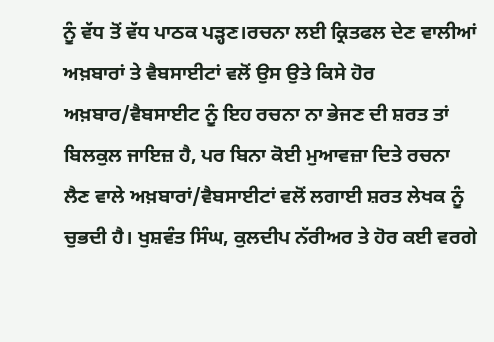ਨੂੰ ਵੱਧ ਤੋਂ ਵੱਧ ਪਾਠਕ ਪੜ੍ਹਣ।ਰਚਨਾ ਲਈ ਕ੍ਰਿਤਫਲ ਦੇਣ ਵਾਲੀਆਂ ਅਖ਼ਬਾਰਾਂ ਤੇ ਵੈਬਸਾਈਟਾਂ ਵਲੋਂ ਉਸ ਉਤੇ ਕਿਸੇ ਹੋਰ ਅਖ਼ਬਾਰ/ਵੈਬਸਾਈਟ ਨੂੰ ਇਹ ਰਚਨਾ ਨਾ ਭੇਜਣ ਦੀ ਸ਼ਰਤ ਤਾਂ ਬਿਲਕੁਲ ਜਾਇਜ਼ ਹੈ, ਪਰ ਬਿਨਾ ਕੋਈ ਮੁਆਵਜ਼ਾ ਦਿਤੇ ਰਚਨਾ ਲੈਣ ਵਾਲੇ ਅਖ਼ਬਾਰਾਂ/ਵੈਬਸਾਈਟਾਂ ਵਲੋਂ ਲਗਾਈ ਸ਼ਰਤ ਲੇਖਕ ਨੂੰ ਚੁਭਦੀ ਹੈ। ਖੁਸ਼ਵੰਤ ਸਿੰਘ, ਕੁਲਦੀਪ ਨੱਰੀਅਰ ਤੇ ਹੋਰ ਕਈ ਵਰਗੇ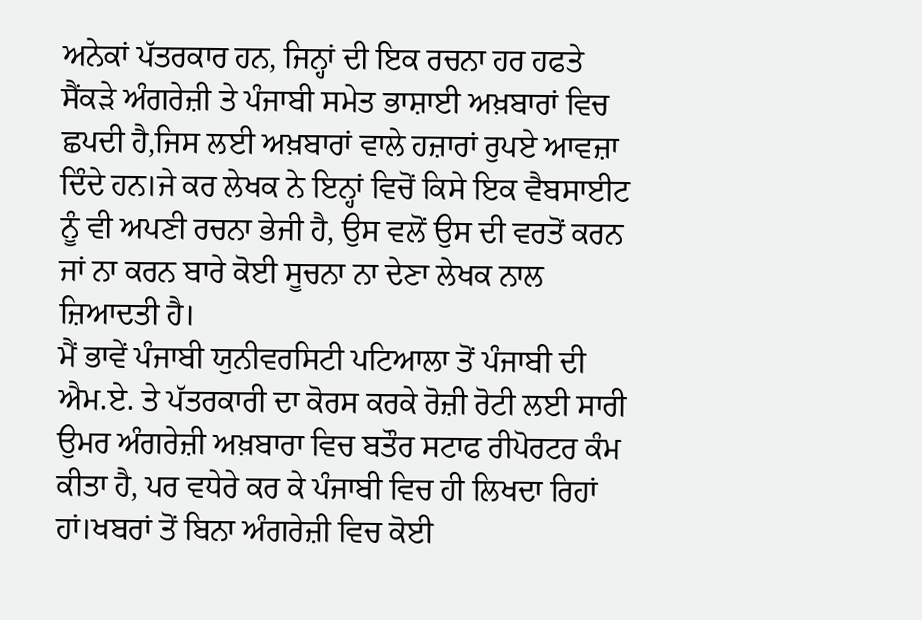ਅਨੇਕਾਂ ਪੱਤਰਕਾਰ ਹਨ, ਜਿਨ੍ਹਾਂ ਦੀ ਇਕ ਰਚਨਾ ਹਰ ਹਫਤੇ ਸੈਂਕੜੇ ਅੰਗਰੇਜ਼ੀ ਤੇ ਪੰਜਾਬੀ ਸਮੇਤ ਭਾਸ਼ਾਈ ਅਖ਼ਬਾਰਾਂ ਵਿਚ ਛਪਦੀ ਹੈ,ਜਿਸ ਲਈ ਅਖ਼ਬਾਰਾਂ ਵਾਲੇ ਹਜ਼ਾਰਾਂ ਰੁਪਏ ਆਵਜ਼ਾ ਦਿੰਦੇ ਹਨ।ਜੇ ਕਰ ਲੇਖਕ ਨੇ ਇਨ੍ਹਾਂ ਵਿਚੋਂ ਕਿਸੇ ਇਕ ਵੈਬਸਾਈਟ ਨੂੰ ਵੀ ਅਪਣੀ ਰਚਨਾ ਭੇਜੀ ਹੈ, ਉਸ ਵਲੋਂ ਉਸ ਦੀ ਵਰਤੋਂ ਕਰਨ ਜਾਂ ਨਾ ਕਰਨ ਬਾਰੇ ਕੋਈ ਸੂਚਨਾ ਨਾ ਦੇਣਾ ਲੇਖਕ ਨਾਲ ਜ਼ਿਆਦਤੀ ਹੈ।
ਮੈਂ ਭਾਵੇਂ ਪੰਜਾਬੀ ਯੁਨੀਵਰਸਿਟੀ ਪਟਿਆਲਾ ਤੋਂ ਪੰਜਾਬੀ ਦੀ ਐਮ.ਏ. ਤੇ ਪੱਤਰਕਾਰੀ ਦਾ ਕੋਰਸ ਕਰਕੇ ਰੋਜ਼ੀ ਰੋਟੀ ਲਈ ਸਾਰੀ ਉਮਰ ਅੰਗਰੇਜ਼ੀ ਅਖ਼ਬਾਰਾ ਵਿਚ ਬਤੌਰ ਸਟਾਫ ਰੀਪੋਰਟਰ ਕੰਮ ਕੀਤਾ ਹੈ, ਪਰ ਵਧੇਰੇ ਕਰ ਕੇ ਪੰਜਾਬੀ ਵਿਚ ਹੀ ਲਿਖਦਾ ਰਿਹਾਂ ਹਾਂ।ਖਬਰਾਂ ਤੋਂ ਬਿਨਾ ਅੰਗਰੇਜ਼ੀ ਵਿਚ ਕੋਈ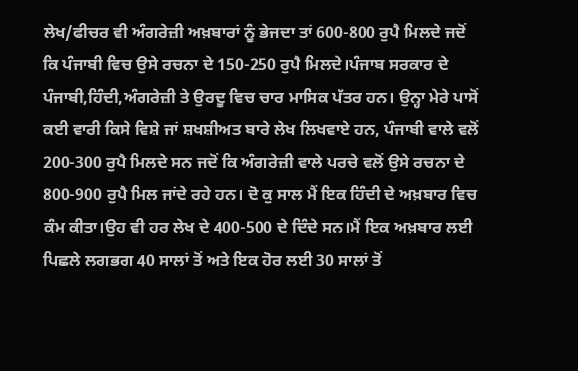ਲੇਖ/ਫੀਚਰ ਵੀ ਅੰਗਰੇਜ਼ੀ ਅਖ਼ਬਾਰਾਂ ਨੂੰ ਭੇਜਦਾ ਤਾਂ 600-800 ਰੁਪੈ ਮਿਲਦੇ ਜਦੋਂ ਕਿ ਪੰਜਾਬੀ ਵਿਚ ਉਸੇ ਰਚਨਾ ਦੇ 150-250 ਰੁਪੈ ਮਿਲਦੇ।ਪੰਜਾਬ ਸਰਕਾਰ ਦੇ ਪੰਜਾਬੀ,ਹਿੰਦੀ,ਅੰਗਰੇਜ਼ੀ ਤੇ ਉਰਦੂ ਵਿਚ ਚਾਰ ਮਾਸਿਕ ਪੱਤਰ ਹਨ। ਉਨ੍ਹਾ ਮੇਰੇ ਪਾਸੋਂ ਕਈ ਵਾਰੀ ਕਿਸੇ ਵਿਸ਼ੇ ਜਾਂ ਸ਼ਖਸ਼ੀਅਤ ਬਾਰੇ ਲੇਖ ਲਿਖਵਾਏ ਹਨ, ਪੰਜਾਬੀ ਵਾਲੇ ਵਲੋਂ 200-300 ਰੁਪੈ ਮਿਲਦੇ ਸਨ ਜਦੋਂ ਕਿ ਅੰਗਰੇਜ਼ੀ ਵਾਲੇ ਪਰਚੇ ਵਲੋਂ ਉਸੇ ਰਚਨਾ ਦੇ 800-900 ਰੁਪੈ ਮਿਲ ਜਾਂਦੇ ਰਹੇ ਹਨ। ਦੋ ਕੁ ਸਾਲ ਮੈਂ ਇਕ ਹਿੰਦੀ ਦੇ ਅਖ਼ਬਾਰ ਵਿਚ ਕੰਮ ਕੀਤਾ।ਉਹ ਵੀ ਹਰ ਲੇਖ ਦੇ 400-500 ਦੇ ਦਿੰਦੇ ਸਨ।ਮੈਂ ਇਕ ਅਖ਼ਬਾਰ ਲਈ ਪਿਛਲੇ ਲਗਭਗ 40 ਸਾਲਾਂ ਤੋਂ ਅਤੇ ਇਕ ਹੋਰ ਲਈ 30 ਸਾਲਾਂ ਤੋਂ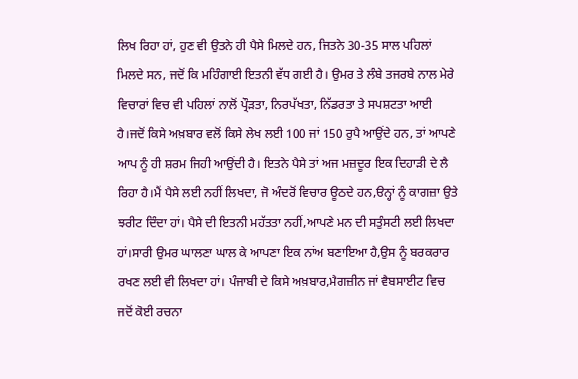ਲਿਖ ਰਿਹਾ ਹਾਂ, ਹੁਣ ਵੀ ਉਤਨੇ ਹੀ ਪੈਸੇ ਮਿਲਦੇ ਹਨ, ਜਿਤਨੇ 30-35 ਸਾਲ ਪਹਿਲਾਂ ਮਿਲਦੇ ਸਨ, ਜਦੋਂ ਕਿ ਮਹਿੰਗਾਈ ਇਤਨੀ ਵੱਧ ਗਈ ਹੈ। ਉਮਰ ਤੇ ਲੰਬੇ ਤਜਰਬੇ ਨਾਲ ਮੇਰੇ ਵਿਚਾਰਾਂ ਵਿਚ ਵੀ ਪਹਿਲਾਂ ਨਾਲੋਂ ਪ੍ਰੌੜਤਾ, ਨਿਰਪੱਖਤਾ, ਨਿੱਡਰਤਾ ਤੇ ਸਪਸ਼ਟਤਾ ਆਈ ਹੈ।ਜਦੋਂ ਕਿਸੇ ਅਖ਼ਬਾਰ ਵਲੋਂ ਕਿਸੇ ਲੇਖ ਲਈ 100 ਜਾਂ 150 ਰੁਪੈ ਆਉਂਦੇ ਹਨ, ਤਾਂ ਆਪਣੇ ਆਪ ਨੂੰ ਹੀ ਸ਼ਰਮ ਜਿਹੀ ਆਉਂਦੀ ਹੈ। ਇਤਨੇ ਪੈਸੇ ਤਾਂ ਅਜ ਮਜ਼ਦੂਰ ਇਕ ਦਿਹਾੜੀ ਦੇ ਲੈ ਰਿਹਾ ਹੈ।ਮੈਂ ਪੈਸੇ ਲਈ ਨਹੀਂ ਲਿਖਦਾ, ਜੋ ਅੰਦਰੋਂ ਵਿਚਾਰ ਊਠਦੇ ਹਨ,ੳਨ੍ਹਾਂ ਨੂੰ ਕਾਗਜ਼ਾ ਉਤੇ ਝਰੀਟ ਦਿੰਦਾ ਹਾਂ। ਪੈਸੇ ਦੀ ਇਤਨੀ ਮਹੱਤਤਾ ਨਹੀਂ,ਆਪਣੇ ਮਨ ਦੀ ਸਤੁੰਸਟੀ ਲਈ ਲਿਖਦਾ ਹਾਂ।ਸਾਰੀ ਉਮਰ ਘਾਲਣਾ ਘਾਲ ਕੇ ਆਪਣਾ ਇਕ ਨਾਂਅ ਬਣਾਇਆ ਹੈ,ਉਸ ਨੂੰ ਬਰਕਰਾਰ ਰਖਣ ਲਈ ਵੀ ਲਿਖਦਾ ਹਾਂ। ਪੰਜਾਬੀ ਦੇ ਕਿਸੇ ਅਖ਼ਬਾਰ,ਮੈਗਜ਼ੀਨ ਜਾਂ ਵੈਬਸਾਈਟ ਵਿਚ ਜਦੋਂ ਕੋਈ ਰਚਨਾ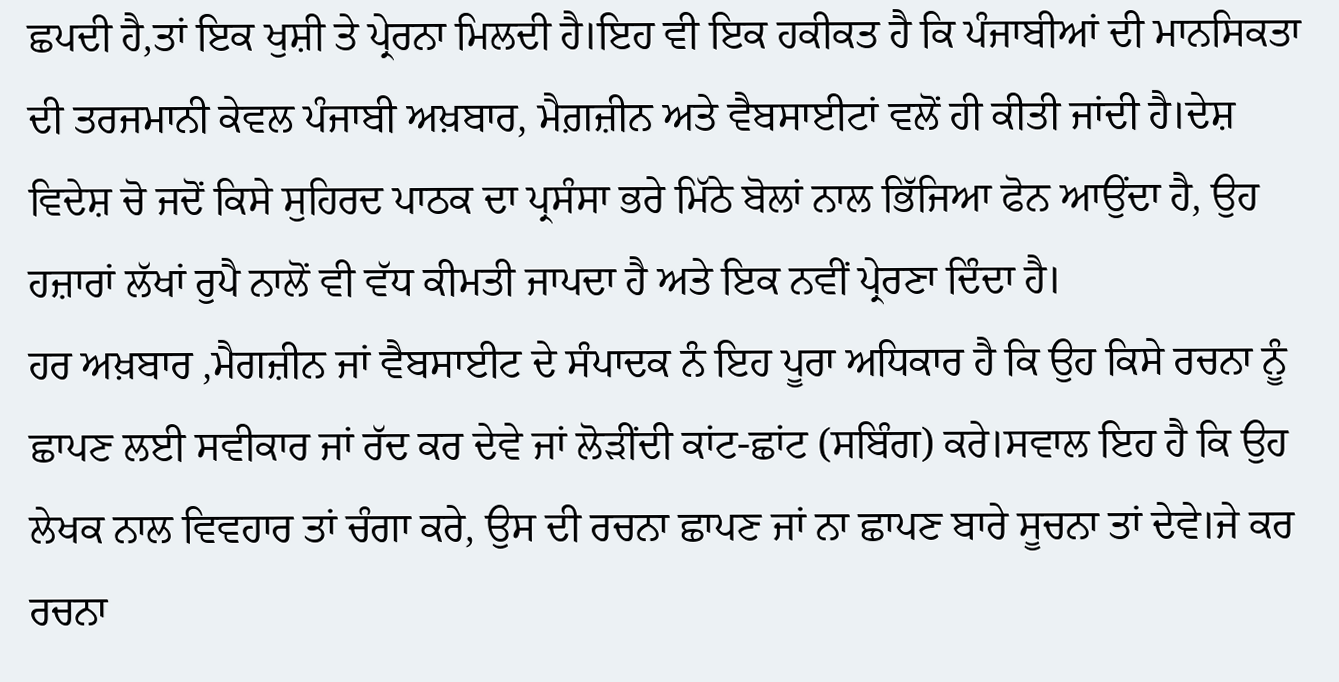ਛਪਦੀ ਹੈ,ਤਾਂ ਇਕ ਖੁਸ਼ੀ ਤੇ ਪ੍ਰੇਰਨਾ ਮਿਲਦੀ ਹੈ।ਇਹ ਵੀ ਇਕ ਹਕੀਕਤ ਹੈ ਕਿ ਪੰਜਾਬੀਆਂ ਦੀ ਮਾਨਸਿਕਤਾ ਦੀ ਤਰਜਮਾਨੀ ਕੇਵਲ ਪੰਜਾਬੀ ਅਖ਼ਬਾਰ, ਮੈਗ਼ਜ਼ੀਨ ਅਤੇ ਵੈਬਸਾਈਟਾਂ ਵਲੋਂ ਹੀ ਕੀਤੀ ਜਾਂਦੀ ਹੈ।ਦੇਸ਼ ਵਿਦੇਸ਼ ਚੋ ਜਦੋਂ ਕਿਸੇ ਸੁਹਿਰਦ ਪਾਠਕ ਦਾ ਪ੍ਰਸੰਸਾ ਭਰੇ ਮਿੱਠੇ ਬੋਲਾਂ ਨਾਲ ਭਿੱਜਿਆ ਫੋਨ ਆਉਂਦਾ ਹੈ, ਉਹ ਹਜ਼ਾਰਾਂ ਲੱਖਾਂ ਰੁਪੈ ਨਾਲੋਂ ਵੀ ਵੱਧ ਕੀਮਤੀ ਜਾਪਦਾ ਹੈ ਅਤੇ ਇਕ ਨਵੀਂ ਪ੍ਰੇਰਣਾ ਦਿੰਦਾ ਹੈ।
ਹਰ ਅਖ਼ਬਾਰ ,ਮੈਗਜ਼ੀਨ ਜਾਂ ਵੈਬਸਾਈਟ ਦੇ ਸੰਪਾਦਕ ਨੰ ਇਹ ਪੂਰਾ ਅਧਿਕਾਰ ਹੈ ਕਿ ਉਹ ਕਿਸੇ ਰਚਨਾ ਨੂੰ ਛਾਪਣ ਲਈ ਸਵੀਕਾਰ ਜਾਂ ਰੱਦ ਕਰ ਦੇਵੇ ਜਾਂ ਲੋੜੀਂਦੀ ਕਾਂਟ-ਛਾਂਟ (ਸਬਿੰਗ) ਕਰੇ।ਸਵਾਲ ਇਹ ਹੈ ਕਿ ਉਹ ਲੇਖਕ ਨਾਲ ਵਿਵਹਾਰ ਤਾਂ ਚੰਗਾ ਕਰੇ, ਉਸ ਦੀ ਰਚਨਾ ਛਾਪਣ ਜਾਂ ਨਾ ਛਾਪਣ ਬਾਰੇ ਸੂਚਨਾ ਤਾਂ ਦੇਵੇ।ਜੇ ਕਰ ਰਚਨਾ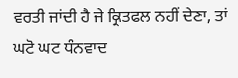ਵਰਤੀ ਜਾਂਦੀ ਹੈ ਜੇ ਕ੍ਰਿਤਫਲ ਨਹੀਂ ਦੇਣਾ, ਤਾਂ ਘਟੋ ਘਟ ਧੰਨਵਾਦ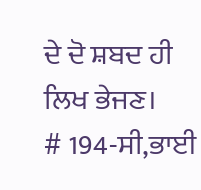ਦੇ ਦੋ ਸ਼ਬਦ ਹੀ ਲਿਖ ਭੇਜਣ।
# 194-ਸੀ,ਭਾਈ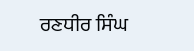ਰਣਧੀਰ ਸਿੰਘ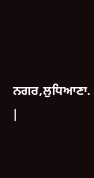ਨਗਰ,ਲੁਧਿਆਣਾ.
|